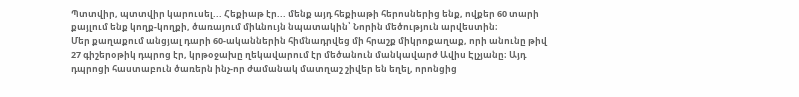Պտտվիր, պտտվիր կարուսել... Հեքիաթ էր... մենք այդ հեքիաթի հերոսներից ենք, ովքեր 60 տարի քայլում ենք կողք-կողքի, ծառայում միևնույն նպատակին՝ Նորին մեծություն արվեստին։
Մեր քաղաքում անցյալ դարի 60-ականներին հիմնադրվեց մի հրաշք միկրոքաղաք, որի անունը թիվ 27 գիշերօթիկ դպրոց էր, կրթօջախը ղեկավարում էր մեծանուն մանկավարժ Ավիս Էլչյանը։ Այդ դպրոցի հաստաբուն ծառերն ինչ-որ ժամանակ մատղաշ շիվեր են եղել, որոնցից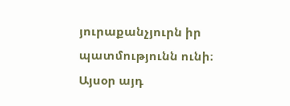յուրաքանչյուրն իր պատմությունն ունի։
Այսօր այդ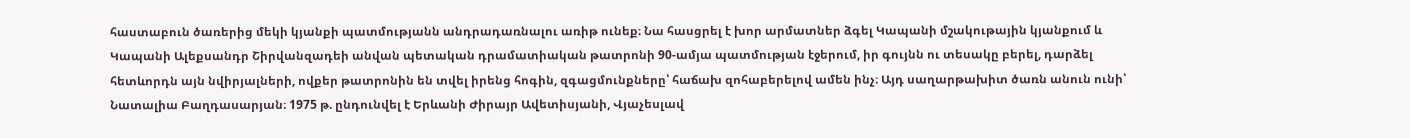հաստաբուն ծառերից մեկի կյանքի պատմությանն անդրադառնալու առիթ ունեք։ Նա հասցրել է խոր արմատներ ձգել Կապանի մշակութային կյանքում և Կապանի Ալեքսանդր Շիրվանզադեի անվան պետական դրամատիական թատրոնի 90-ամյա պատմության էջերում, իր գույնն ու տեսակը բերել, դարձել հետևորդն այն նվիրյալների, ովքեր թատրոնին են տվել իրենց հոգին, զգացմունքները՝ հաճախ զոհաբերելով ամեն ինչ։ Այդ սաղարթախիտ ծառն անուն ունի՝ Նատալիա Բաղդասարյան։ 1975 թ. ընդունվել է Երևանի Ժիրայր Ավետիսյանի, Վյաչեսլավ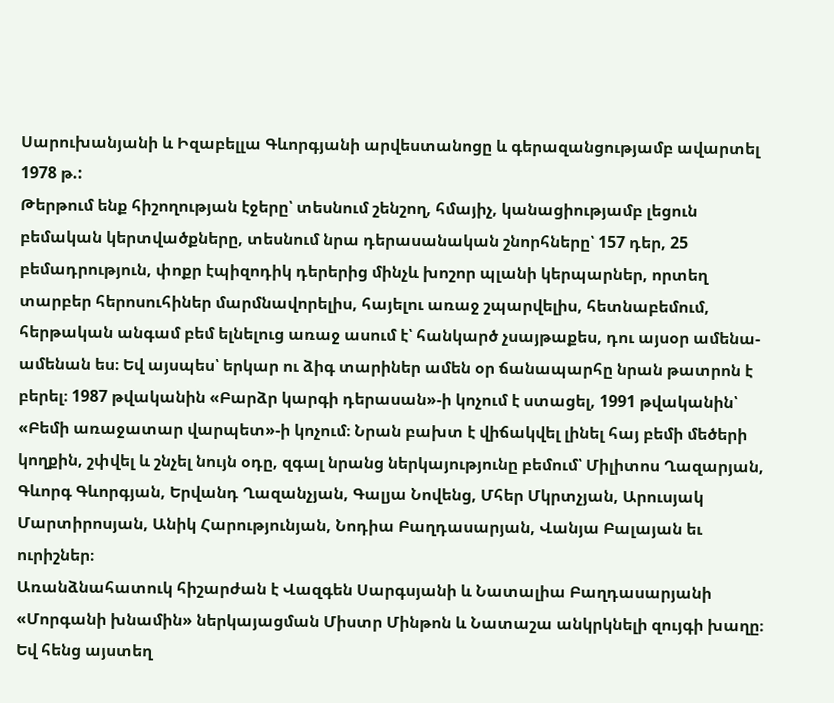Սարուխանյանի և Իզաբելլա Գևորգյանի արվեստանոցը և գերազանցությամբ ավարտել 1978 թ.:
Թերթում ենք հիշողության էջերը՝ տեսնում շենշող, հմայիչ, կանացիությամբ լեցուն բեմական կերտվածքները, տեսնում նրա դերասանական շնորհները՝ 157 դեր, 25 բեմադրություն, փոքր էպիզոդիկ դերերից մինչև խոշոր պլանի կերպարներ, որտեղ տարբեր հերոսուհիներ մարմնավորելիս, հայելու առաջ շպարվելիս, հետնաբեմում, հերթական անգամ բեմ ելնելուց առաջ ասում է՝ հանկարծ չսայթաքես, դու այսօր ամենա-ամենան ես։ Եվ այսպես՝ երկար ու ձիգ տարիներ ամեն օր ճանապարհը նրան թատրոն է բերել։ 1987 թվականին «Բարձր կարգի դերասան»-ի կոչում է ստացել, 1991 թվականին՝ «Բեմի առաջատար վարպետ»-ի կոչում։ Նրան բախտ է վիճակվել լինել հայ բեմի մեծերի կողքին, շփվել և շնչել նույն օդը, զգալ նրանց ներկայությունը բեմում՝ Միլիտոս Ղազարյան, Գևորգ Գևորգյան, Երվանդ Ղազանչյան, Գալյա Նովենց, Մհեր Մկրտչյան, Արուսյակ Մարտիրոսյան, Անիկ Հարությունյան, Նոդիա Բաղդասարյան, Վանյա Բալայան եւ ուրիշներ։
Առանձնահատուկ հիշարժան է Վազգեն Սարգսյանի և Նատալիա Բաղդասարյանի «Մորգանի խնամին» ներկայացման Միստր Մինթոն և Նատաշա անկրկնելի զույգի խաղը։ Եվ հենց այստեղ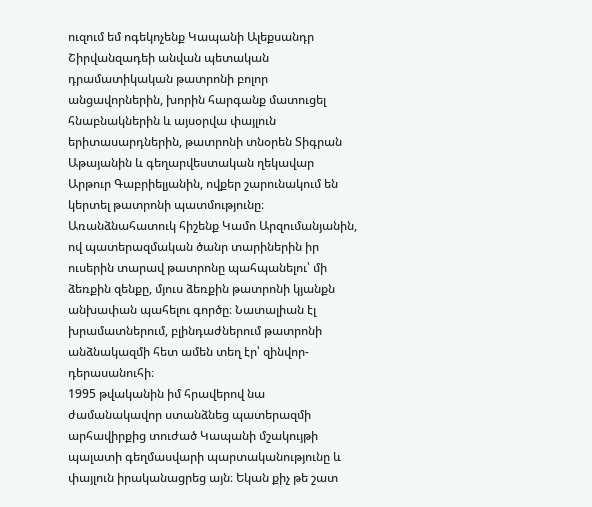ուզում եմ ոգեկոչենք Կապանի Ալեքսանդր Շիրվանզադեի անվան պետական դրամատիկական թատրոնի բոլոր անցավորներին, խորին հարգանք մատուցել հնաբնակներին և այսօրվա փայլուն երիտասարդներին, թատրոնի տնօրեն Տիգրան Աթայանին և գեղարվեստական ղեկավար Արթուր Գաբրիելյանին, ովքեր շարունակում են կերտել թատրոնի պատմությունը։
Առանձնահատուկ հիշենք Կամո Արզումանյանին, ով պատերազմական ծանր տարիներին իր ուսերին տարավ թատրոնը պահպանելու՝ մի ձեռքին զենքը, մյուս ձեռքին թատրոնի կյանքն անխափան պահելու գործը։ Նատալիան էլ խրամատներում, բլինդաժներում թատրոնի անձնակազմի հետ ամեն տեղ էր՝ զինվոր-դերասանուհի։
1995 թվականին իմ հրավերով նա ժամանակավոր ստանձնեց պատերազմի արհավիրքից տուժած Կապանի մշակույթի պալատի գեղմասվարի պարտականությունը և փայլուն իրականացրեց այն։ Եկան քիչ թե շատ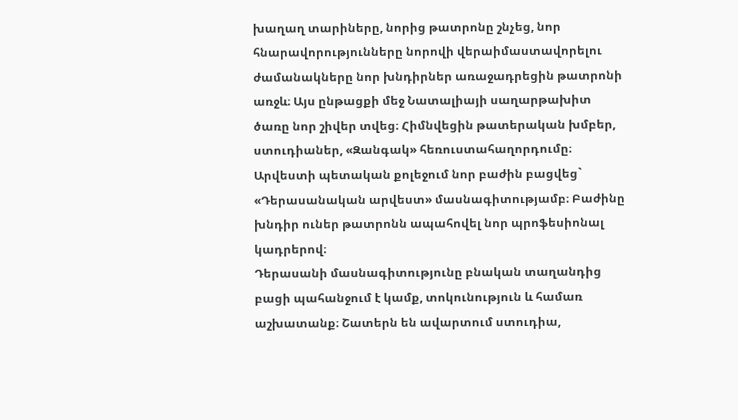խաղաղ տարիները, նորից թատրոնը շնչեց, նոր հնարավորությունները նորովի վերաիմաստավորելու ժամանակները նոր խնդիրներ առաջադրեցին թատրոնի առջև։ Այս ընթացքի մեջ Նատալիայի սաղարթախիտ ծառը նոր շիվեր տվեց։ Հիմնվեցին թատերական խմբեր, ստուդիաներ, «Զանգակ» հեռուստահաղորդումը։ Արվեստի պետական քոլեջում նոր բաժին բացվեց` «Դերասանական արվեստ» մասնագիտությամբ։ Բաժինը խնդիր ուներ թատրոնն ապահովել նոր պրոֆեսիոնալ կադրերով։
Դերասանի մասնագիտությունը բնական տաղանդից բացի պահանջում է կամք, տոկունություն և համառ աշխատանք։ Շատերն են ավարտում ստուդիա,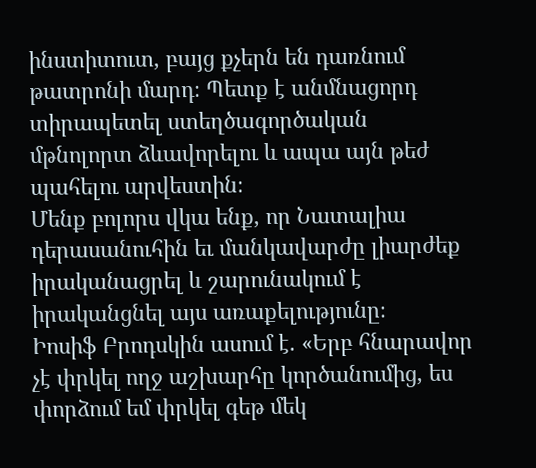ինստիտուտ, բայց քչերն են դառնում թատրոնի մարդ։ Պետք է անմնացորդ տիրապետել ստեղծագործական մթնոլորտ ձևավորելու և ապա այն թեժ պահելու արվեստին։
Մենք բոլորս վկա ենք, որ Նատալիա դերասանուհին եւ մանկավարժը լիարժեք իրականացրել և շարունակում է իրականցնել այս առաքելությունը։
Իոսիֆ Բրոդսկին ասում է. «Երբ հնարավոր չէ փրկել ողջ աշխարհը կործանումից, ես փորձում եմ փրկել գեթ մեկ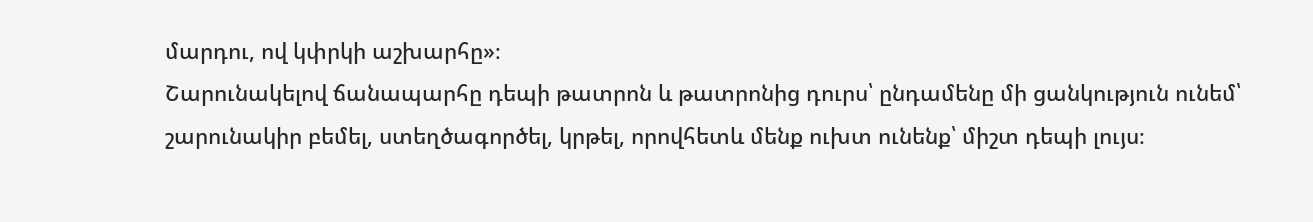մարդու, ով կփրկի աշխարհը»։
Շարունակելով ճանապարհը դեպի թատրոն և թատրոնից դուրս՝ ընդամենը մի ցանկություն ունեմ՝ շարունակիր բեմել, ստեղծագործել, կրթել, որովհետև մենք ուխտ ունենք՝ միշտ դեպի լույս։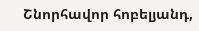Շնորհավոր հոբելյանդ,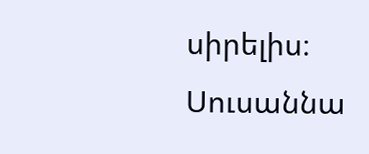սիրելիս։
Սուսաննա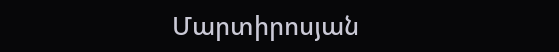Մարտիրոսյան